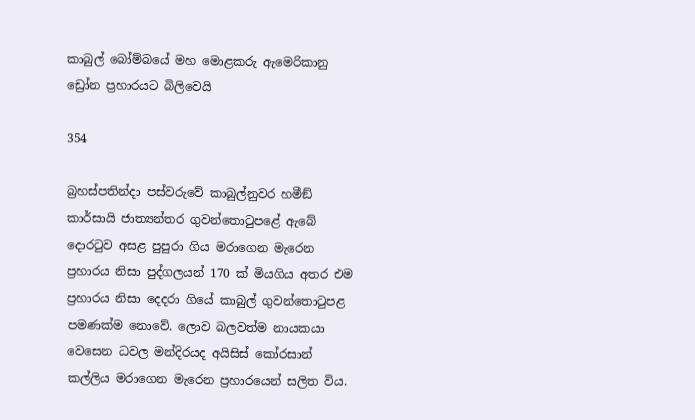කාබුල් බෝම්බයේ මහ මොළකරු ඇමෙරිකානු ඩ්‍රෝන ප්‍රහාරයට බිලිවෙයි

354

බ්‍රහස්පතින්දා පස්වරුවේ කාබුල්නුවර හමීඞ් කාර්සායි ජාත්‍යන්තර ගුවන්තොටුපළේ ඇබේ දොරටුව අසළ පුපුරා ගිය මරාගෙන මැරෙන ප්‍රහාරය නිසා පුද්ගලයන් 170 ක් මියගිය අතර එම ප්‍රහාරය නිසා දෙදරා ගියේ කාබුල් ගුවන්තොටුපළ පමණක්ම නොවේ. ලොව බලවත්ම නායකයා වෙසෙන ධවල මන්දිරයද අයිසිස් කෝරසාන් කල්ලිය මරාගෙන මැරෙන ප්‍රහාරයෙන් සලිත විය.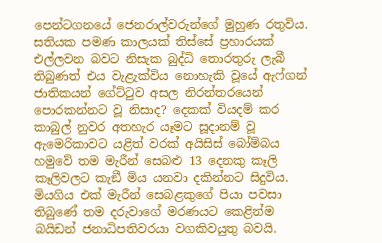පෙන්ටගනයේ ජෙනරාල්වරුන්ගේ මුහුණ රතුවිය. සතියක පමණ කාලයක් තිස්සේ ප්‍රහාරයක් එල්ලවන බවට නිසැක බුද්ධි තොරතුරු ලැබී තිබුණත් එය වැළැක්විය නොහැකි වූයේ ඇෆ්ගන් ජාතිකයන් ගේට්ටුව අසල නිරන්තරයෙන් පොරකන්නට වූ නිසාද? දෙකක් වියදම් කර කාබුල් නුවර අතහැර යෑමට සූදානම් වූ ඇමෙරිකාවට යළිත් වරක් අයිසිස් බෝම්බය හමුවේ තම මැරීන් සෙබළු 13 දෙනකු කෑලි කෑලිවලට කැඞී මිය යනවා දකින්නට සිදුවිය. මියගිය එක් මැරීන් සෙබළකුගේ පියා පවසා තිබුණේ තම දරුවාගේ මරණයට කෙළින්ම බයිඩන් ජනාධිපතිවරයා වගකිවයුතු බවයි.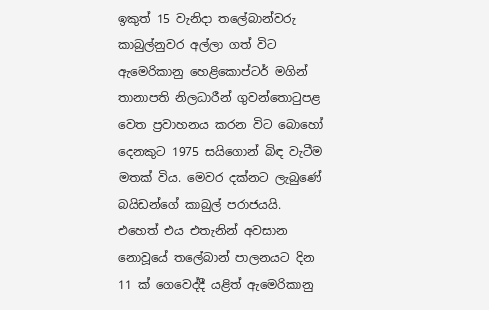ඉකුත් 15 වැනිදා තලේබාන්වරු කාබුල්නුවර අල්ලා ගත් විට ඇමෙරිකානු හෙළිකොප්ටර් මගින් තානාපති නිලධාරීන් ගුවන්තොටුපළ වෙත ප්‍රවාහනය කරන විට බොහෝ දෙනකුට 1975 සයිගොන් බිඳ වැටීම මතක් විය. මෙවර දක්නට ලැබුණේ බයිඩන්ගේ කාබුල් පරාජයයි. එහෙත් එය එතැනින් අවසාන නොවූයේ තලේබාන් පාලනයට දින 11 ක් ගෙවෙද්දී යළිත් ඇමෙරිකානු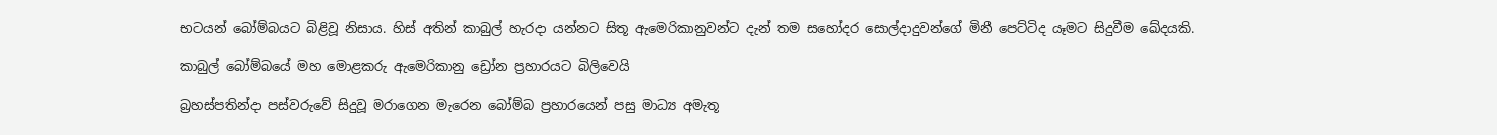භටයන් බෝම්බයට බිළිවූ නිසාය. හිස් අතින් කාබුල් හැරදා යන්නට සිතූ ඇමෙරිකානුවන්ට දැන් තම සහෝදර සොල්දාදුවන්ගේ මිනී පෙට්ටිද යෑමට සිදුවීම ඛේදයකි.

කාබුල් බෝම්බයේ මහ මොළකරු ඇමෙරිකානු ඩ්‍රෝන ප්‍රහාරයට බිලිවෙයි

බ්‍රහස්පතින්දා පස්වරුවේ සිදුවූ මරාගෙන මැරෙන බෝම්බ ප්‍රහාරයෙන් පසු මාධ්‍ය අමැතූ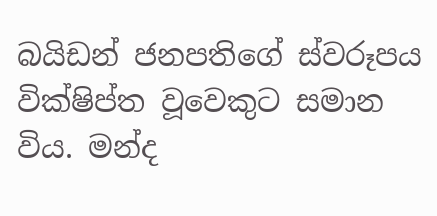බයිඩන් ජනපතිගේ ස්වරූපය වික්ෂිප්ත වූවෙකුට සමාන විය. මන්ද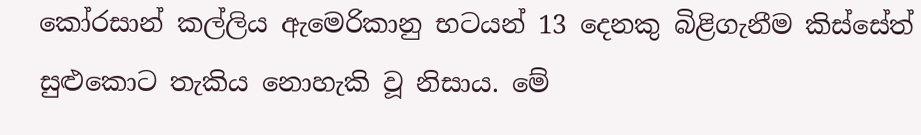කෝරසාන් කල්ලිය ඇමෙරිකානු භටයන් 13 දෙනකු බිළිගැනීම කිස්සේත් සුළුකොට තැකිය නොහැකි වූ නිසාය. මේ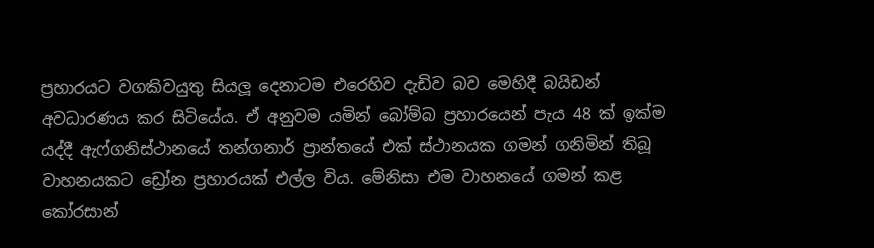ප්‍රහාරයට වගකිවයුතු සියලූ දෙනාටම එරෙහිව දැඩිව බව මෙහිදී බයිඩන් අවධාරණය කර සිටියේය. ඒ අනුවම යමින් බෝම්බ ප්‍රහාරයෙන් පැය 48 ක් ඉක්ම යද්දී ඇෆ්ගනිස්ථානයේ තන්ගනාර් ප්‍රාන්තයේ එක් ස්ථානයක ගමන් ගනිමින් තිබූ වාහනයකට ඩ්‍රෝන ප්‍රහාරයක් එල්ල විය. මේනිසා එම වාහනයේ ගමන් කළ කෝරසාන්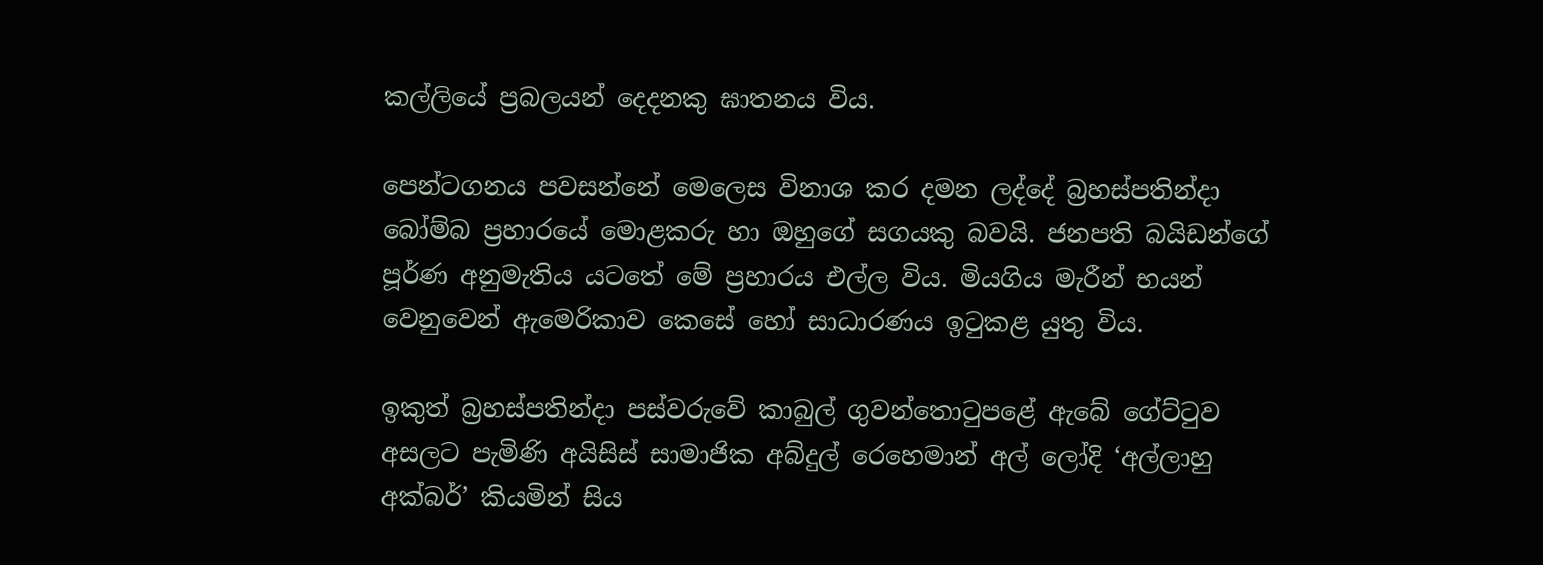කල්ලියේ ප්‍රබලයන් දෙදනකු ඝාතනය විය.

පෙන්ටගනය පවසන්නේ මෙලෙස විනාශ කර දමන ලද්දේ බ්‍රහස්පතින්දා බෝම්බ ප්‍රහාරයේ මොළකරු හා ඔහුගේ සගයකු බවයි. ජනපති බයිඩන්ගේ පූර්ණ අනුමැතිය යටතේ මේ ප්‍රහාරය එල්ල විය. මියගිය මැරීන් භයන් වෙනුවෙන් ඇමෙරිකාව කෙසේ හෝ සාධාරණය ඉටුකළ යුතු විය.

ඉකුත් බ්‍රහස්පතින්දා පස්වරුවේ කාබුල් ගුවන්තොටුපළේ ඇබේ ගේට්ටුව අසලට පැමිණි අයිසිස් සාමාජික අබ්දුල් රෙහෙමාන් අල් ලෝදි ‘අල්ලාහු අක්බර්’ කියමින් සිය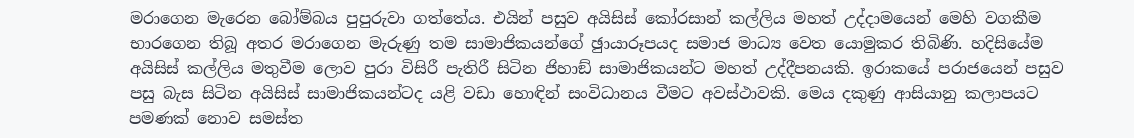මරාගෙන මැරෙන බෝම්බය පුපුරුවා ගත්තේය. එයින් පසුව අයිසිස් කෝරසාන් කල්ලිය මහත් උද්දාමයෙන් මෙහි වගකීම භාරගෙන තිබූ අතර මරාගෙන මැරුණු තම සාමාජිකයන්ගේ ඡුායාරූපයද සමාජ මාධ්‍ය වෙත යොමුකර තිබිණි. හදිසියේම අයිසිස් කල්ලිය මතුවීම ලොව පුරා විසිරී පැතිරී සිටින ජිහාඞ් සාමාජිකයන්ට මහත් උද්දීපනයකි. ඉරාකයේ පරාජයෙන් පසුව පසු බැස සිටින අයිසිස් සාමාජිකයන්ටද යළි වඩා හොඳින් සංවිධානය වීමට අවස්ථාවකි. මෙය දකුණු ආසියානු කලාපයට පමණක් නොව සමස්ත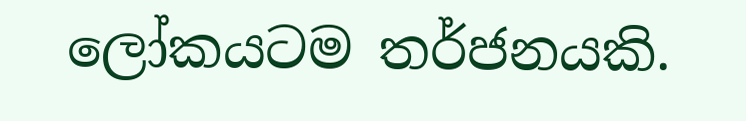ලෝකයටම තර්ජනයකි.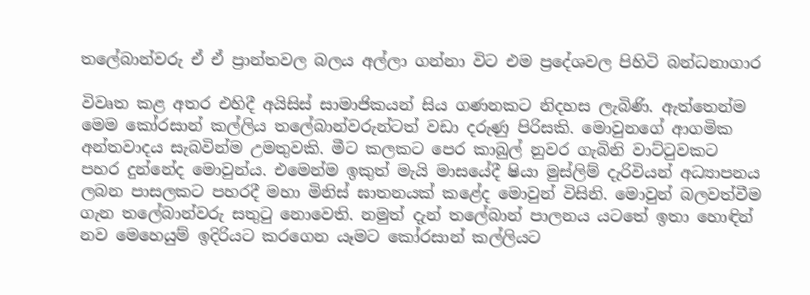තලේබාන්වරු ඒ ඒ ප්‍රාන්තවල බලය අල්ලා ගන්නා විට එම ප්‍රදේශවල පිහිටි බන්ධනාගාර

විවෘත කළ අතර එහිදී අයිසිස් සාමාජිකයන් සිය ගණනකට නිදහස ලැබිණි. ඇත්තෙන්ම මෙම කෝරසාන් කල්ලිය තලේබාන්වරුන්ටත් වඩා දරුණු පිරිසකි. මොවුනගේ ආගමික අන්තවාදය සැබවින්ම උමතුවකි. මීට කලකට පෙර කාබුල් නුවර ගැබිනි වාට්ටුවකට පහර දුන්නේද මොවුන්ය. එමෙන්ම ඉකුත් මැයි මාසයේදී ෂියා මුස්ලිම් දැරිවියන් අධ්‍යාපනය ලබන පාසලකට පහරදී මහා මිනිස් ඝාතනයක් කළේද මොවුන් විසිනි. මොවුන් බලවත්වීම ගැන තලේබාන්වරු සතුටු නොවෙති. නමුත් දැන් තලේබාන් පාලනය යටතේ ඉතා හොඳින් නව මෙහෙයුම් ඉදිරියට කරගෙන යෑමට කෝරසාන් කල්ලියට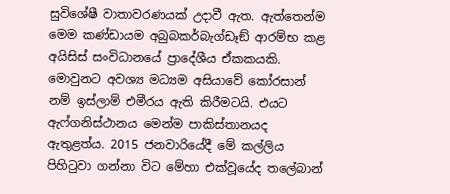සුවිශේෂී වාතාවරණයක් උදාවී ඇත. ඇත්තෙන්ම මෙම කණ්ඩායම අබුබකර්බැග්ඩෑඞ් ආරම්භ කළ අයිසිස් සංවිධානයේ ප්‍රාදේශීය ඒකකයකි. මොවුනට අවශ්‍ය මධ්‍යම අසියාවේ කෝරසාන් නම් ඉස්ලාම් එමීරය ඇති කිරීමටයි. එයට ඇෆ්ගනිස්ථානය මෙන්ම පාකිස්තානයද ඇතුළත්ය. 2015 ජනවාරියේදී මේ කල්ලිය පිහිටුවා ගන්නා විට මේහා එක්වූයේද තලේබාන්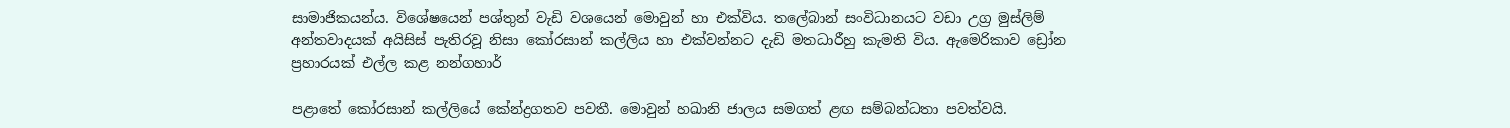සාමාජිකයන්ය. විශේෂයෙන් පශ්තුන් වැඩි වශයෙන් මොවුන් හා එක්විය. තලේබාන් සංවිධානයට වඩා උග්‍ර මුස්ලිම් අන්තවාදයක් අයිසිස් පැතිරවූ නිසා කෝරසාන් කල්ලිය හා එක්වන්නට දැඩි මතධාරීහු කැමති විය. ඇමෙරිකාව ඩ්‍රෝන ප්‍රහාරයක් එල්ල කළ නන්ගහාර්

පළාතේ කෝරසාන් කල්ලියේ කේන්ද්‍රගතව පවතී. මොවුන් හඛානි ජාලය සමගත් ළඟ සම්බන්ධතා පවත්වයි.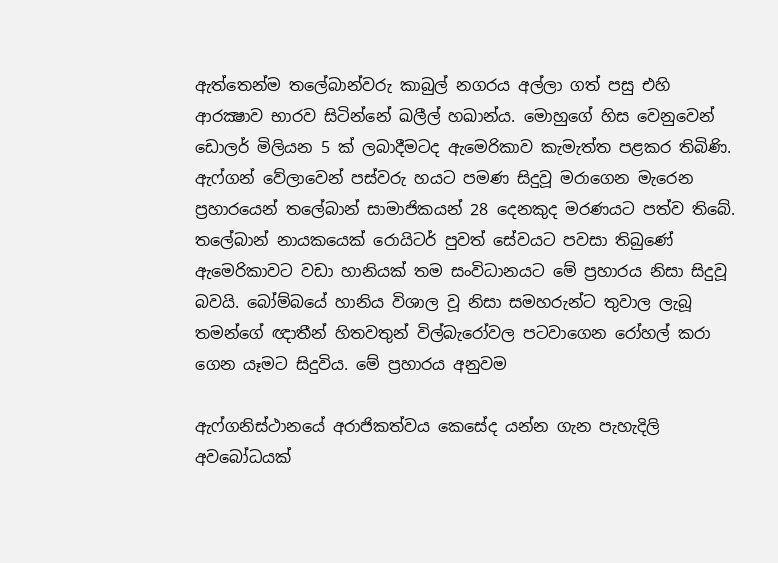ඇත්තෙන්ම තලේබාන්වරු කාබුල් නගරය අල්ලා ගත් පසු එහි ආරක්‍ෂාව භාරව සිටින්නේ ඛලීල් හඛාන්ය. මොහුගේ හිස වෙනුවෙන් ඩොලර් මිලියන 5 ක් ලබාදීමටද ඇමෙරිකාව කැමැත්ත පළකර තිබිණි. ඇෆ්ගන් වේලාවෙන් පස්වරු හයට පමණ සිදුවූ මරාගෙන මැරෙන ප්‍රහාරයෙන් තලේබාන් සාමාජිකයන් 28 දෙනකුද මරණයට පත්ව තිබේ. තලේබාන් නායකයෙක් රොයිටර් පුවත් සේවයට පවසා තිබුණේ ඇමෙරිකාවට වඩා හානියක් තම සංවිධානයට මේ ප්‍රහාරය නිසා සිදුවූ බවයි. බෝම්බයේ හානිය විශාල වූ නිසා සමහරුන්ට තුවාල ලැබූ තමන්ගේ ඥාතීන් හිතවතුන් විල්බැරෝවල පටවාගෙන රෝහල් කරා ගෙන යෑමට සිදුවිය. මේ ප්‍රහාරය අනුවම

ඇෆ්ගනිස්ථානයේ අරාජිකත්වය කෙසේද යන්න ගැන පැහැදිලි අවබෝධයක්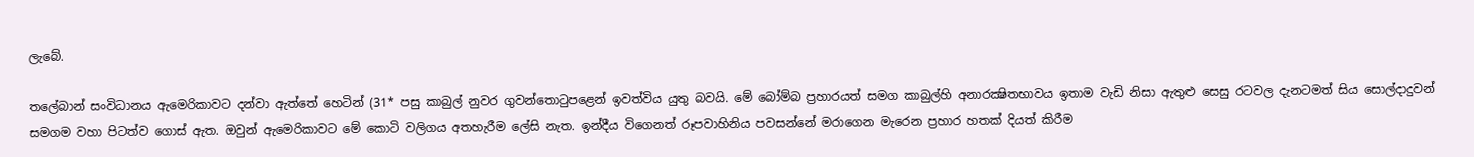ලැබේ.

තලේබාන් සංවිධානය ඇමෙරිකාවට දන්වා ඇත්තේ හෙටින් (31* පසු කාබුල් නුවර ගුවන්තොටුපළෙන් ඉවත්විය යුතු බවයි. මේ බෝම්බ ප්‍රහාරයත් සමග කාබුල්හි අනාරක්‍ෂිතභාවය ඉතාම වැඩි නිසා ඇතුළු සෙසු රටවල දැනටමත් සිය සොල්දාදුවන් සමගම වහා පිටත්ව ගොස් ඇත. ඔවුන් ඇමෙරිකාවට මේ කොටි වලිගය අතහැරීම ලේසි නැත. ඉන්දීය විගෙනත් රූපවාහිනිය පවසන්නේ මරාගෙන මැරෙන ප්‍රහාර හතක් දියත් කිරීම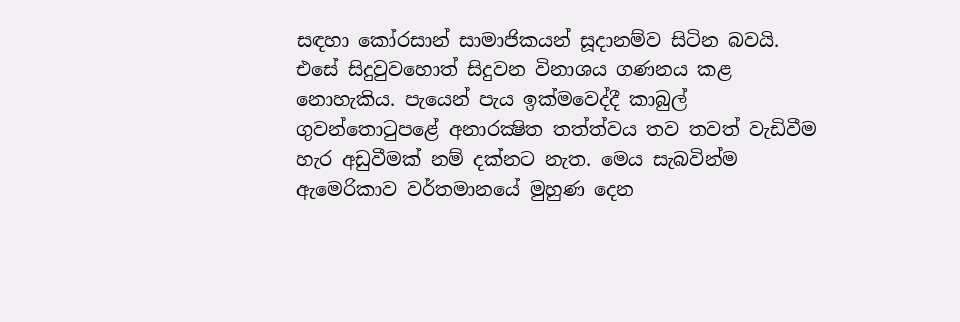සඳහා කෝරසාන් සාමාජිකයන් සූදානම්ව සිටින බවයි. එසේ සිදුවුවහොත් සිදුවන විනාශය ගණනය කළ නොහැකිය. පැයෙන් පැය ඉක්මවෙද්දී කාබුල් ගුවන්තොටුපළේ අනාරක්‍ෂිත තත්ත්වය තව තවත් වැඩිවීම හැර අඩුවීමක් නම් දක්නට නැත. මෙය සැබවින්ම ඇමෙරිකාව වර්තමානයේ මුහුණ දෙන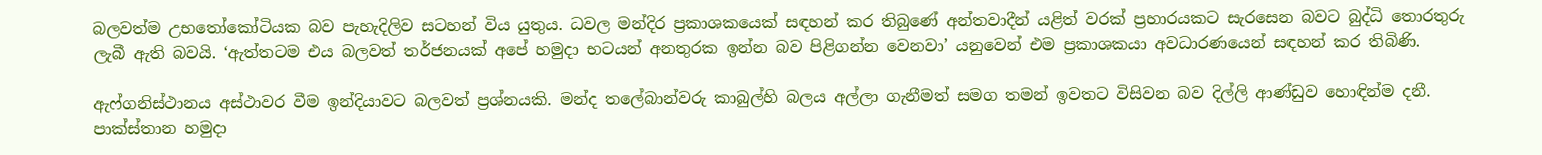බලවත්ම උභතෝකෝටියක බව පැහැදිලිව සටහන් විය යුතුය. ධවල මන්දිර ප්‍රකාශකයෙක් සඳහන් කර තිබුණේ අන්තවාදීන් යළිත් වරක් ප්‍රහාරයකට සැරසෙන බවට බුද්ධි තොරතුරු ලැබී ඇති බවයි. ‘ඇත්තටම එය බලවත් තර්ජනයක් අපේ හමුදා භටයන් අනතුරක ඉන්න බව පිළිගන්න වෙනවා’ යනුවෙන් එම ප්‍රකාශකයා අවධාරණයෙන් සඳහන් කර තිබිණි.

ඇෆ්ගනිස්ථානය අස්ථාවර වීම ඉන්දියාවට බලවත් ප්‍රශ්නයකි. මන්ද තලේබාන්වරු කාබුල්හි බලය අල්ලා ගැනීමත් සමග තමන් ඉවතට විසිවන බව දිල්ලි ආණ්ඩුව හොඳින්ම දනී. පාක්ස්තාන හමුදා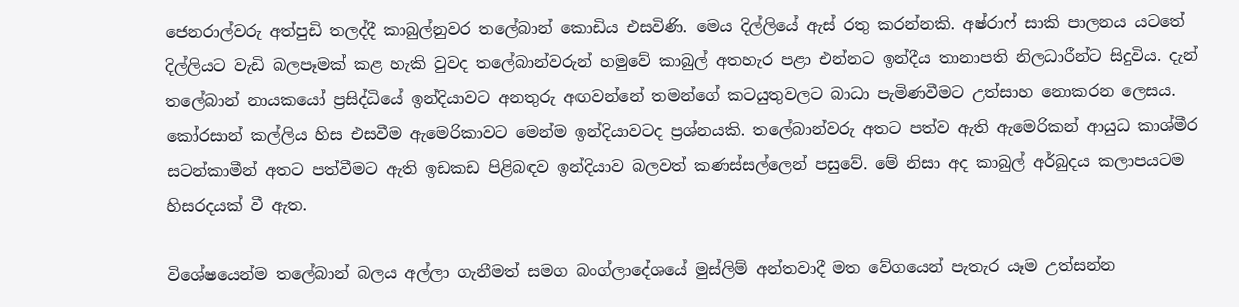ජෙනරාල්වරු අත්පුඩි තලද්දී කාබුල්නුවර තලේබාන් කොඩිය එසවිණි. මෙය දිල්ලියේ ඇස් රතු කරන්නකි. අෂ්රාෆ් සාකි පාලනය යටතේ දිල්ලියට වැඩි බලපෑමක් කළ හැකි වුවද තලේබාන්වරුන් හමුවේ කාබුල් අතහැර පළා එන්නට ඉන්දීය තානාපති නිලධාරීන්ට සිදුවිය. දැන් තලේබාන් නායකයෝ ප්‍රසිද්ධියේ ඉන්දියාවට අනතුරු අඟවන්නේ තමන්ගේ කටයුතුවලට බාධා පැමිණවීමට උත්සාහ නොකරන ලෙසය. කෝරසාන් කල්ලිය හිස එසවීම ඇමෙරිකාවට මෙන්ම ඉන්දියාවටද ප්‍රශ්නයකි. තලේබාන්වරු අතට පත්ව ඇති ඇමෙරිකන් ආයුධ කාශ්මීර සටන්කාමීන් අතට පත්වීමට ඇති ඉඩකඩ පිළිබඳව ඉන්දියාව බලවත් කණස්සල්ලෙන් පසුවේ. මේ නිසා අද කාබුල් අර්බුදය කලාපයටම හිසරදයක් වී ඇත.

විශේෂයෙන්ම තලේබාන් බලය අල්ලා ගැනීමත් සමග බංග්ලාදේශයේ මුස්ලිම් අන්තවාදී මත වේගයෙන් පැතැර යෑම උත්සන්න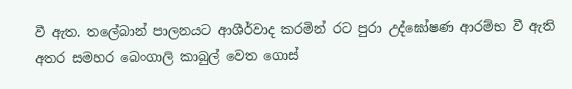වී ඇත. තලේබාන් පාලනයට ආශීර්වාද කරමින් රට පුරා උද්ඝෝෂණ ආරම්භ වී ඇති අතර සමහර බෙංගාලි කාබුල් වෙත ගොස්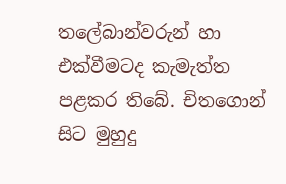තලේබාන්වරුන් හා එක්වීමටද කැමැත්ත පළකර තිබේ. චිතගොන් සිට මුහුදු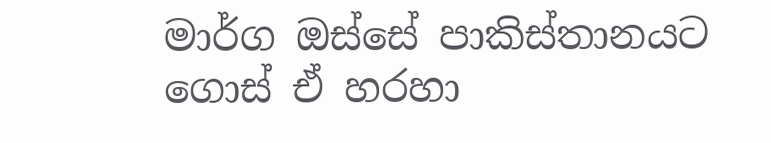මාර්ග ඔස්සේ පාකිස්තානයට ගොස් ඒ හරහා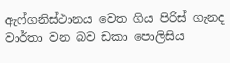ඇෆ්ගනිස්ථානය වෙත ගිය පිරිස් ගැනද වාර්තා වන බව ඩකා පොලිසිය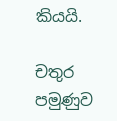කියයි.

චතුර පමුණුව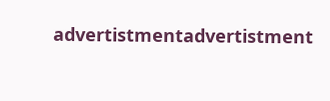advertistmentadvertistment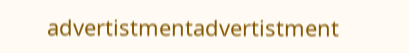advertistmentadvertistment